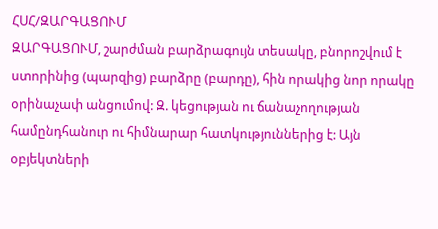ՀՍՀ/ԶԱՐԳԱՑՈՒՄ
ԶԱՐԳԱՑՈՒՄ, շարժման բարձրագույն տեսակը, բնորոշվում է ստորինից (պարզից) բարձրը (բարդը), հին որակից նոր որակը օրինաչափ անցումով: Զ. կեցության ու ճանաչողության համընդհանուր ու հիմնարար հատկություններից է: Այն օբյեկտների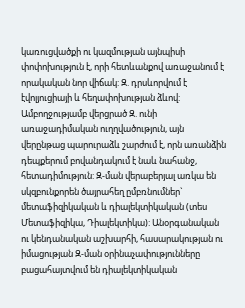կառուցվածքի ու կազմության այնպիսի փոփոխություն է, որի հետևանքով առաջանում է որակական նոր վիճակ: Զ. դրսևորվում է էվոլյուցիայի և հեղափոխության ձևով: Ամբողջությամբ վերցրած Զ. ունի առաջադիմական ուղղվածություն, այն վերընթաց պարուրաձև շարժում է, որն առանձին դեպքերում բովանդակում է նաև նահանջ, հետադիմություն: Զ-ման վերաբերյալ առկա են սկզբունքորեն ծայրահեղ ըմբռնումներ` մետաֆիզիկական և դիալեկտիկական (տես Մետաֆիզիկա, Դիալեկտիկա): Անօրգանական ու կենդանական աշխարհի, հասարակության ու իմացության Զ-ման օրինաչափությունները բացահայտվում են դիալեկտիկական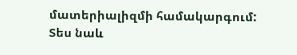մատերիալիզմի համակարգում: Տես նաև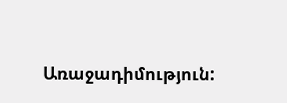Առաջադիմություն: